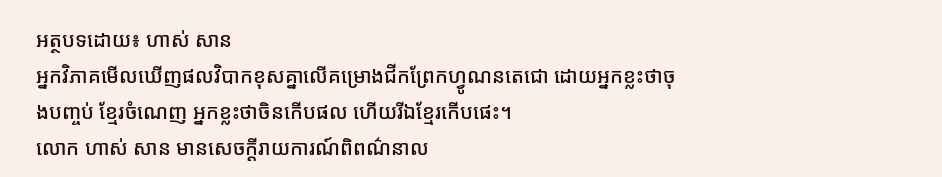អត្ថបទដោយ៖ ហាស់ សាន
អ្នកវិភាគមើលឃើញផលវិបាកខុសគ្នាលើគម្រោងជីកព្រែកហ្វូណនតេជោ ដោយអ្នកខ្លះថាចុងបញ្ចប់ ខ្មែរចំណេញ អ្នកខ្លះថាចិនកើបផល ហើយរីឯខ្មែរកើបផេះ។
លោក ហាស់ សាន មានសេចក្តីរាយការណ៍ពិពណ៌នាល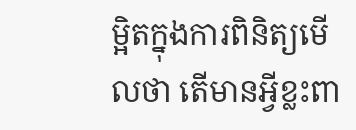ម្អិតក្នុងការពិនិត្យមើលថា តើមានអ្វីខ្លះពា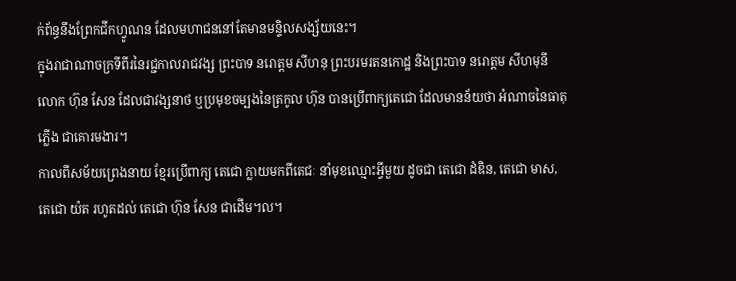ក់ព័ន្ធនឹងព្រែកជីកហ្វូណន ដែលមហាជននៅតែមានមន្ទិលសង្ស័យនេះ។
ក្នុងរាជាណាចក្រទីពីរនៃរជ្ជកាលរាជវង្ស ព្រះបាទ នរោត្តម សីហនុ ព្រះបរមរតនកោដ្ឋ និងព្រះបាទ នរោត្តម សីហមុនី លោក ហ៊ុន សែន ដែលជាវង្សនាថ ឬប្រមុខចម្បងនៃត្រកូល ហ៊ុន បានប្រើពាក្យតេជោ ដែលមានន័យថា អំណាចនៃធាតុភ្លើង ជាគោរមងារ។
កាលពីសម័យព្រេងនាយ ខ្មែរប្រើពាក្យ តេជោ ក្លាយមកពីតេជៈ នាំមុខឈ្មោះអ្វីមួយ ដូចជា តេជោ ដំឌិន, តេជោ មាស, តេជោ យ៉ត រហូតដល់ តេជោ ហ៊ុន សែន ជាដើម។ល។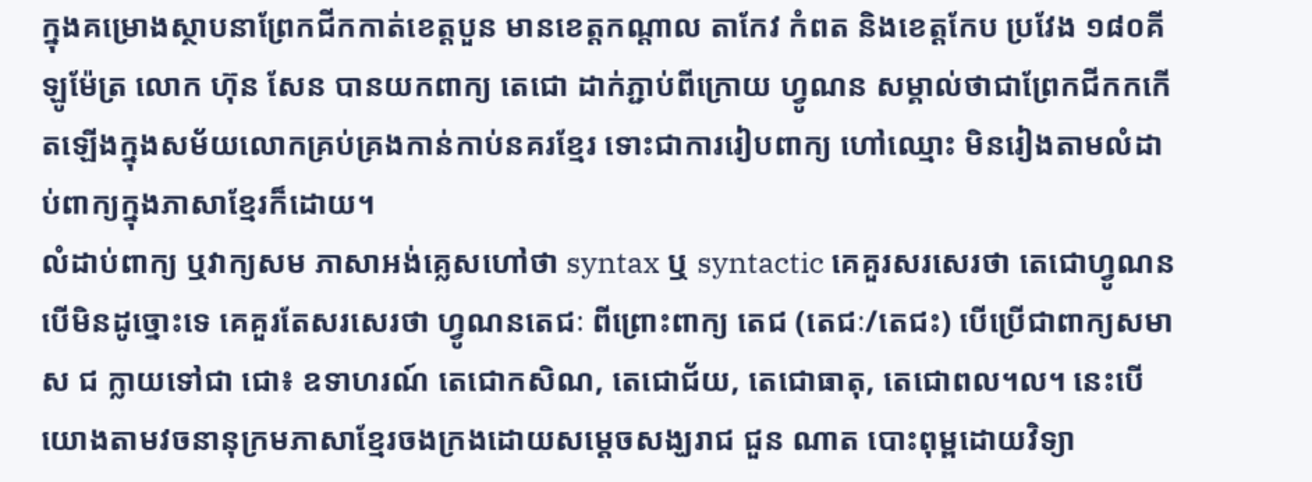ក្នុងគម្រោងស្ថាបនាព្រែកជីកកាត់ខេត្តបួន មានខេត្តកណ្តាល តាកែវ កំពត និងខេត្តកែប ប្រវែង ១៨០គីឡូម៉ែត្រ លោក ហ៊ុន សែន បានយកពាក្យ តេជោ ដាក់ភ្ជាប់ពីក្រោយ ហ្វូណន សម្គាល់ថាជាព្រែកជីកកកើតឡើងក្នុងសម័យលោកគ្រប់គ្រងកាន់កាប់នគរខ្មែរ ទោះជាការរៀបពាក្យ ហៅឈ្មោះ មិនរៀងតាមលំដាប់ពាក្យក្នុងភាសាខ្មែរក៏ដោយ។
លំដាប់ពាក្យ ឬវាក្យសម ភាសាអង់គ្លេសហៅថា syntax ឬ syntactic គេគួរសរសេរថា តេជោហ្វូណន បើមិនដូច្នោះទេ គេគួរតែសរសេរថា ហ្វូណនតេជៈ ពីព្រោះពាក្យ តេជ (តេជៈ/តេជះ) បើប្រើជាពាក្យសមាស ជ ក្លាយទៅជា ជោ៖ ឧទាហរណ៍ តេជោកសិណ, តេជោជ័យ, តេជោធាតុ, តេជោពល។ល។ នេះបើយោងតាមវចនានុក្រមភាសាខ្មែរចងក្រងដោយសម្តេចសង្ឃរាជ ជួន ណាត បោះពុម្ពដោយវិទ្យា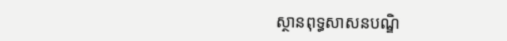ស្ថានពុទ្ធសាសនបណ្ឌិ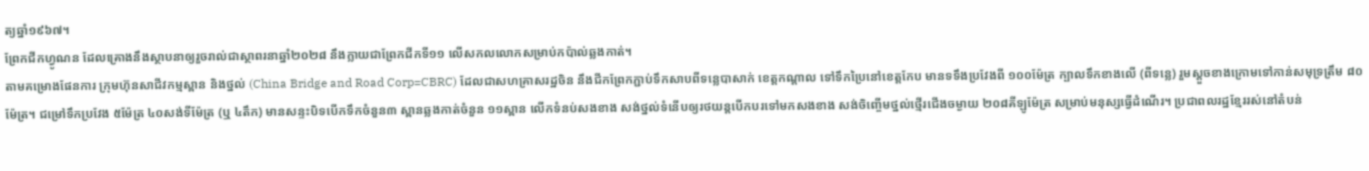ត្យឆ្នាំ១៩៦៧។
ព្រែកជីកហ្វូណន ដែលគ្រោងនឹងស្ថាបនាឲ្យរួចរាល់ជាស្ថាពរនាឆ្នាំ២០២៨ នឹងក្លាយជាព្រែកជីកទី១១ លើសកលលោកសម្រាប់កប៉ាល់ឆ្លងកាត់។
តាមគម្រោងផែនការ ក្រុមហ៊ុនសាជីវកម្មស្ពាន និងថ្នល់ (China Bridge and Road Corp=CBRC) ដែលជាសហគ្រាសរដ្ឋចិន នឹងជីកព្រែកភ្ជាប់ទឹកសាបពីទន្លេបាសាក់ ខេត្តកណ្តាល ទៅទឹកប្រៃនៅខេត្តកែប មានទទឹងប្រវែងពី ១០០ម៉ែត្រ ក្បាលទឹកខាងលើ (ពីទន្លេ) រួមស្ដួចខាងក្រោមទៅកាន់សមុទ្រត្រឹម ៨០ម៉ែត្រ។ ជម្រៅទឹកប្រវែង ៥ម៉ែត្រ ៤០សង់ទីម៉ែត្រ (ឬ ៤តឹក) មានសន្ទះបិទបើកទឹកចំនួន៣ ស្ពានឆ្លងកាត់ចំនួន ១១ស្ពាន លើកទំនប់សងខាង សង់ថ្នល់ទំនើបឲ្យរថយន្តបើកបរទៅមកសងខាង សង់ចិញ្ចើមថ្នល់ថ្មើរជើងចម្ងាយ ២០៨គីឡូម៉ែត្រ សម្រាប់មនុស្សធ្វើដំណើរ។ ប្រជាពលរដ្ឋខ្មែររស់នៅតំបន់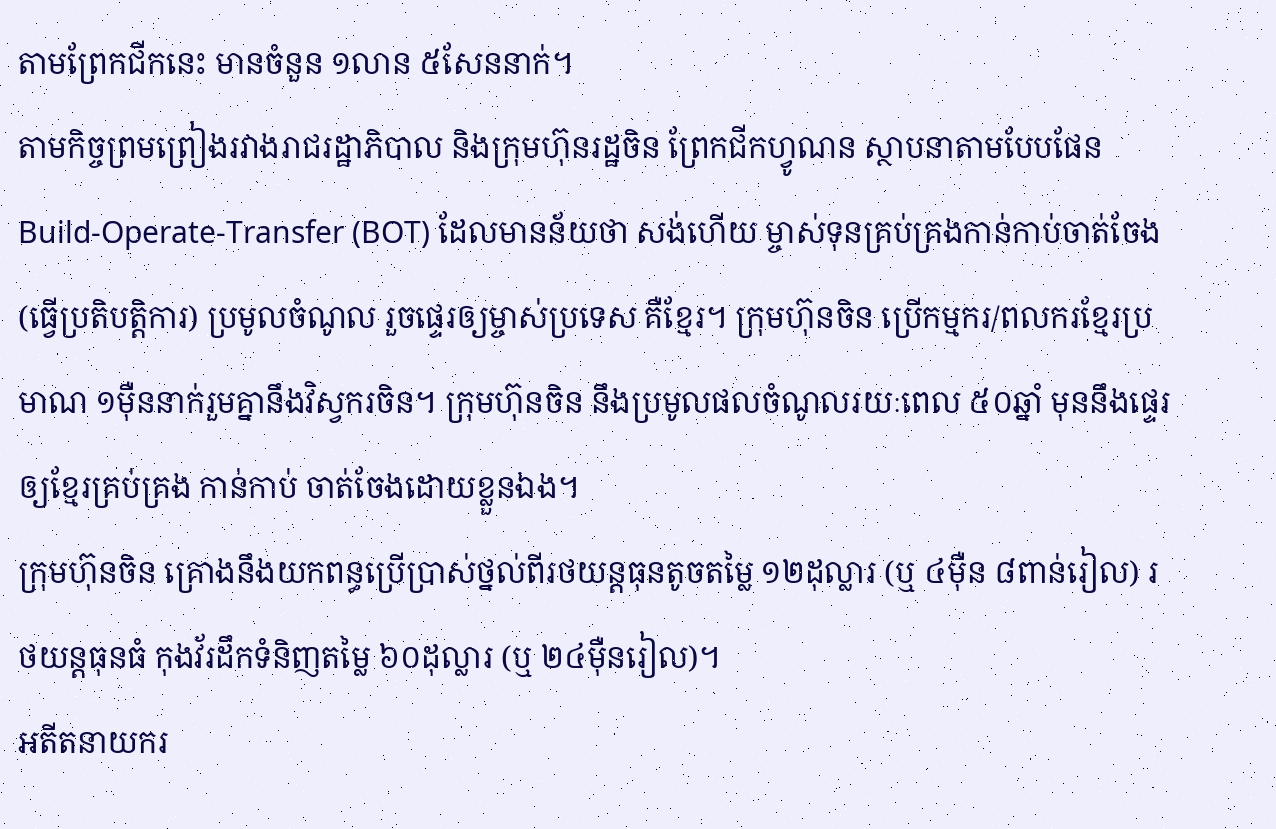តាមព្រែកជីកនេះ មានចំនួន ១លាន ៥សែននាក់។
តាមកិច្ចព្រមព្រៀងរវាងរាជរដ្ឋាភិបាល និងក្រុមហ៊ុនរដ្ឋចិន ព្រែកជីកហ្វូណន ស្ថាបនាតាមបែបផែន Build-Operate-Transfer (BOT) ដែលមានន័យថា សង់ហើយ ម្ចាស់ទុនគ្រប់គ្រងកាន់កាប់ចាត់ចែង (ធ្វើប្រតិបត្តិការ) ប្រមូលចំណូល រួចផ្ទេរឲ្យម្ចាស់ប្រទេស គឺខ្មែរ។ ក្រុមហ៊ុនចិន ប្រើកម្មករ/ពលករខ្មែរប្រមាណ ១ម៉ឺននាក់រួមគ្នានឹងវិស្វករចិន។ ក្រុមហ៊ុនចិន នឹងប្រមូលផលចំណូលរយៈពេល ៥០ឆ្នាំ មុននឹងផ្ទេរឲ្យខ្មែរគ្រប់គ្រង កាន់កាប់ ចាត់ចែងដោយខ្លួនឯង។
ក្រុមហ៊ុនចិន គ្រោងនឹងយកពន្ធប្រើប្រាស់ថ្នល់ពីរថយន្តធុនតូចតម្លៃ ១២ដុល្លារ (ឬ ៤ម៉ឺន ៨ពាន់រៀល) រថយន្តធុនធំ កុងវ័រដឹកទំនិញតម្លៃ ៦០ដុល្លារ (ឬ ២៤ម៉ឺនរៀល)។
អតីតនាយករ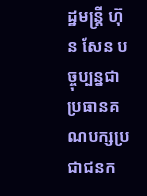ដ្ឋមន្ត្រី ហ៊ុន សែន បច្ចុប្បន្នជាប្រធានគណបក្សប្រជាជនក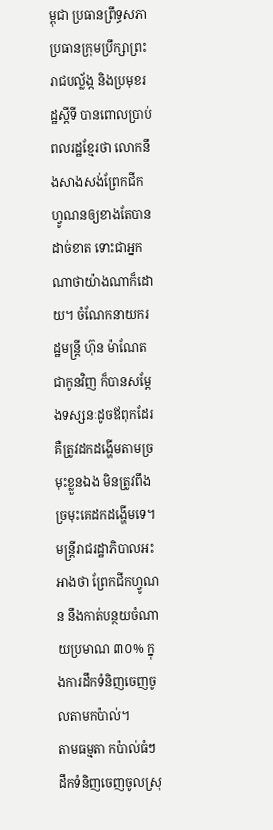ម្ពុជា ប្រធានព្រឹទ្ធសភា ប្រធានក្រុមប្រឹក្សាព្រះរាជបល្ល័ង្ក និងប្រមុខរដ្ឋស្តីទី បានពោលប្រាប់ពលរដ្ឋខ្មែរថា លោកនឹងសាងសង់ព្រែកជីកហ្វូណនឲ្យខាងតែបានដាច់ខាត ទោះជាអ្នកណាថាយ៉ាងណាក៏ដោយ។ ចំណែកនាយករដ្ឋមន្ត្រី ហ៊ុន ម៉ាណែត ជាកូនវិញ ក៏បានសម្ដែងទស្សនៈដូចឪពុកដែរ គឺត្រូវដកដង្ហើមតាមច្រមុះខ្លួនឯង មិនត្រូវពឹងច្រមុះគេដកដង្ហើមទេ។
មន្ត្រីរាជរដ្ឋាភិបាលអះអាងថា ព្រែកជីកហ្វូណន នឹងកាត់បន្ថយចំណាយប្រមាណ ៣០% ក្នុងការដឹកទំនិញចេញចូលតាមកប៉ាល់។
តាមធម្មតា កប៉ាល់ធំៗដឹកទំនិញចេញចូលស្រុ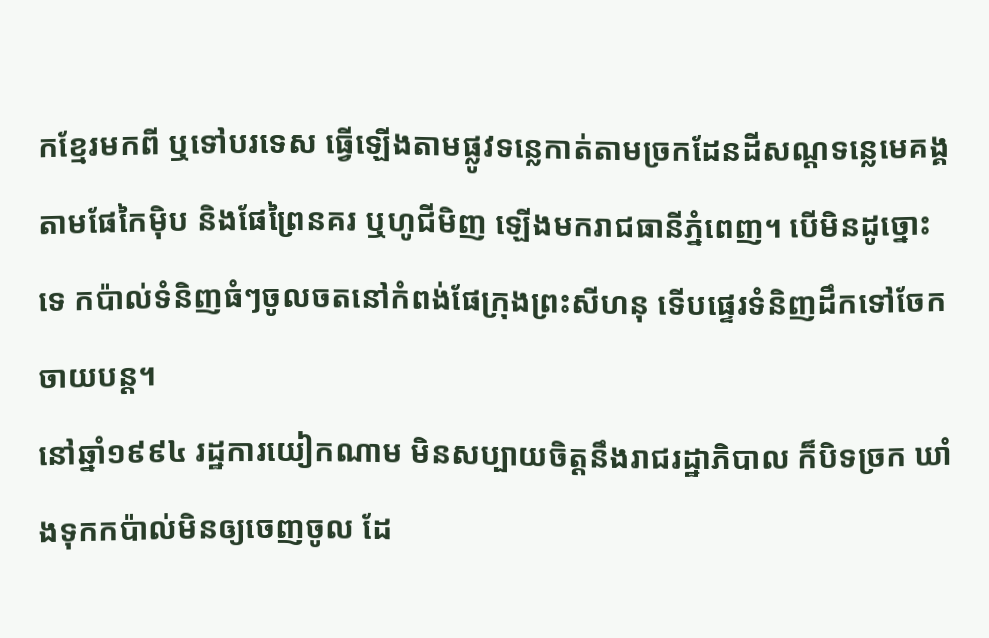កខ្មែរមកពី ឬទៅបរទេស ធ្វើឡើងតាមផ្លូវទន្លេកាត់តាមច្រកដែនដីសណ្ដទន្លេមេគង្គ តាមផែកៃម៉ិប និងផែព្រៃនគរ ឬហូជីមិញ ឡើងមករាជធានីភ្នំពេញ។ បើមិនដូច្នោះទេ កប៉ាល់ទំនិញធំៗចូលចតនៅកំពង់ផែក្រុងព្រះសីហនុ ទើបផ្ទេរទំនិញដឹកទៅចែកចាយបន្ត។
នៅឆ្នាំ១៩៩៤ រដ្ឋការយៀកណាម មិនសប្បាយចិត្តនឹងរាជរដ្ឋាភិបាល ក៏បិទច្រក ឃាំងទុកកប៉ាល់មិនឲ្យចេញចូល ដែ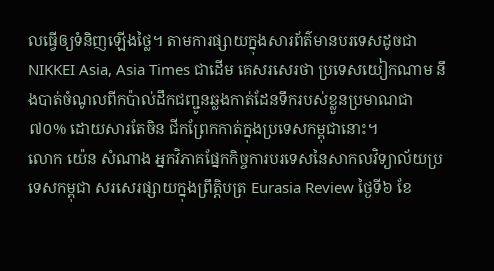លធ្វើឲ្យទំនិញឡើងថ្លៃ។ តាមការផ្សាយក្នុងសារព័ត៌មានបរទេសដូចជា NIKKEI Asia, Asia Times ជាដើម គេសរសេរថា ប្រទេសយៀកណាម នឹងបាត់ចំណូលពីកប៉ាល់ដឹកជញ្ជូនឆ្លងកាត់ដែនទឹករបស់ខ្លួនប្រមាណជា ៧០% ដោយសារតែចិន ជីកព្រែកកាត់ក្នុងប្រទេសកម្ពុជានោះ។
លោក យ៉េន សំណាង អ្នកវិភាគផ្នែកកិច្ចការបរទេសនៃសាកលវិទ្យាល័យប្រទេសកម្ពុជា សរសេរផ្សាយក្នុងព្រឹត្តិបត្រ Eurasia Review ថ្ងៃទី៦ ខែ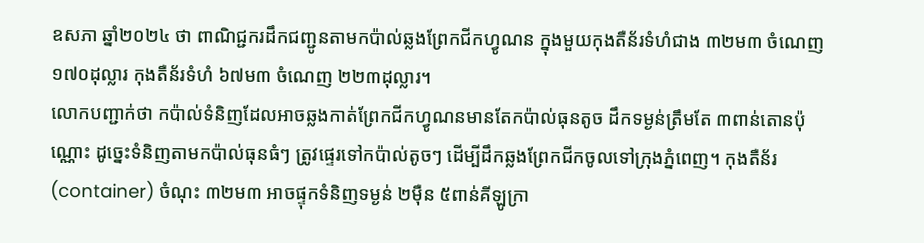ឧសភា ឆ្នាំ២០២៤ ថា ពាណិជ្ជករដឹកជញ្ជូនតាមកប៉ាល់ឆ្លងព្រែកជីកហ្វូណន ក្នុងមួយកុងតឺន័រទំហំជាង ៣២ម៣ ចំណេញ ១៧០ដុល្លារ កុងតឺន័រទំហំ ៦៧ម៣ ចំណេញ ២២៣ដុល្លារ។
លោកបញ្ជាក់ថា កប៉ាល់ទំនិញដែលអាចឆ្លងកាត់ព្រែកជីកហ្វូណនមានតែកប៉ាល់ធុនតូច ដឹកទម្ងន់ត្រឹមតែ ៣ពាន់តោនប៉ុណ្ណោះ ដូច្នេះទំនិញតាមកប៉ាល់ធុនធំៗ ត្រូវផ្ទេរទៅកប៉ាល់តូចៗ ដើម្បីដឹកឆ្លងព្រែកជីកចូលទៅក្រុងភ្នំពេញ។ កុងតឺន័រ (container) ចំណុះ ៣២ម៣ អាចផ្ទុកទំនិញទម្ងន់ ២ម៉ឺន ៥ពាន់គីឡូក្រា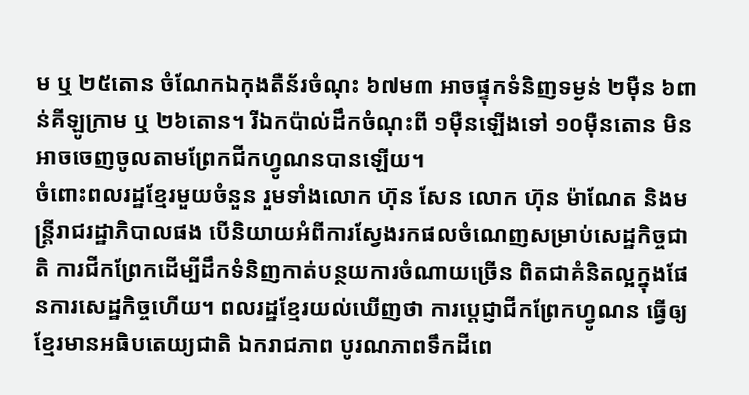ម ឬ ២៥តោន ចំណែកឯកុងតឺន័រចំណុះ ៦៧ម៣ អាចផ្ទុកទំនិញទម្ងន់ ២ម៉ឺន ៦ពាន់គីឡូក្រាម ឬ ២៦តោន។ រីឯកប៉ាល់ដឹកចំណុះពី ១ម៉ឺនឡើងទៅ ១០ម៉ឺនតោន មិនអាចចេញចូលតាមព្រែកជីកហ្វូណនបានឡើយ។
ចំពោះពលរដ្ឋខ្មែរមួយចំនួន រួមទាំងលោក ហ៊ុន សែន លោក ហ៊ុន ម៉ាណែត និងមន្ត្រីរាជរដ្ឋាភិបាលផង បើនិយាយអំពីការស្វែងរកផលចំណេញសម្រាប់សេដ្ឋកិច្ចជាតិ ការជីកព្រែកដើម្បីដឹកទំនិញកាត់បន្ថយការចំណាយច្រើន ពិតជាគំនិតល្អក្នុងផែនការសេដ្ឋកិច្ចហើយ។ ពលរដ្ឋខ្មែរយល់ឃើញថា ការប្ដេជ្ញាជីកព្រែកហ្វូណន ធ្វើឲ្យខ្មែរមានអធិបតេយ្យជាតិ ឯករាជភាព បូរណភាពទឹកដីពេ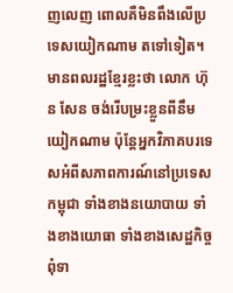ញលេញ ពោលគឺមិនពឹងលើប្រទេសយៀកណាម តទៅទៀត។
មានពលរដ្ឋខ្មែរខ្លះថា លោក ហ៊ុន សែន ចង់រើបម្រះខ្លួនពីនឹមយៀកណាម ប៉ុន្តែអ្នកវិភាគបរទេសអំពីសភាពការណ៍នៅប្រទេសកម្ពុជា ទាំងខាងនយោបាយ ទាំងខាងយោធា ទាំងខាងសេដ្ឋកិច្ច ពុំទា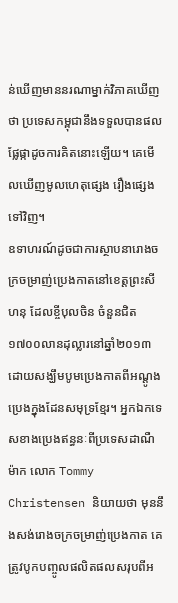ន់ឃើញមាននរណាម្នាក់វិភាគឃើញថា ប្រទេសកម្ពុជានឹងទទួលបានផលផ្លែផ្កាដូចការគិតនោះឡើយ។ គេមើលឃើញមូលហេតុផ្សេង រឿងផ្សេងទៅវិញ។
ឧទាហរណ៍ដូចជាការស្ថាបនារោងចក្រចម្រាញ់ប្រេងកាតនៅខេត្តព្រះសីហនុ ដែលខ្ចីបុលចិន ចំនួនជិត ១៧០០លានដុល្លារនៅឆ្នាំ២០១៣ ដោយសង្ឃឹមបូមប្រេងកាតពីអណ្ដូងប្រេងក្នុងដែនសមុទ្រខ្មែរ។ អ្នកឯកទេសខាងប្រេងឥន្ធនៈពីប្រទេសដាណឺម៉ាក លោក Tommy Christensen និយាយថា មុននឹងសង់រោងចក្រចម្រាញ់ប្រេងកាត គេត្រូវបូកបញ្ចូលផលិតផលសរុបពីអ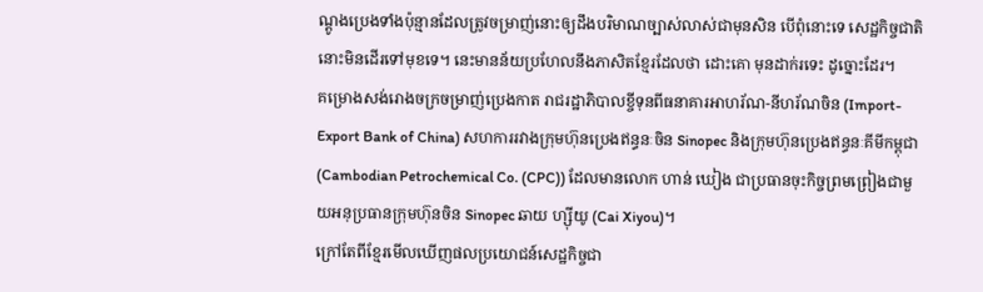ណ្ដូងប្រេងទាំងប៉ុន្មានដែលត្រូវចម្រាញ់នោះឲ្យដឹងបរិមាណច្បាស់លាស់ជាមុនសិន បើពុំនោះទេ សេដ្ឋកិច្ចជាតិនោះមិនដើរទៅមុខទេ។ នេះមានន័យប្រហែលនឹងភាសិតខ្មែរដែលថា ដោះគោ មុនដាក់រទេះ ដូច្នោះដែរ។
គម្រោងសង់រោងចក្រចម្រាញ់ប្រេងកាត រាជរដ្ឋាភិបាលខ្ចីទុនពីធនាគារអាហរ័ណ-នីហរ័ណចិន (Import-Export Bank of China) សហការរវាងក្រុមហ៊ុនប្រេងឥន្ធនៈចិន Sinopec និងក្រុមហ៊ុនប្រេងឥន្ធនៈគីមីកម្ពុជា (Cambodian Petrochemical Co. (CPC)) ដែលមានលោក ហាន់ ឃៀង ជាប្រធានចុះកិច្ចព្រមព្រៀងជាមួយអនុប្រធានក្រុមហ៊ុនចិន Sinopec ឆាយ ហ្ស៊ីយូ (Cai Xiyou)។
ក្រៅតែពីខ្មែរមើលឃើញផលប្រយោជន៍សេដ្ឋកិច្ចជា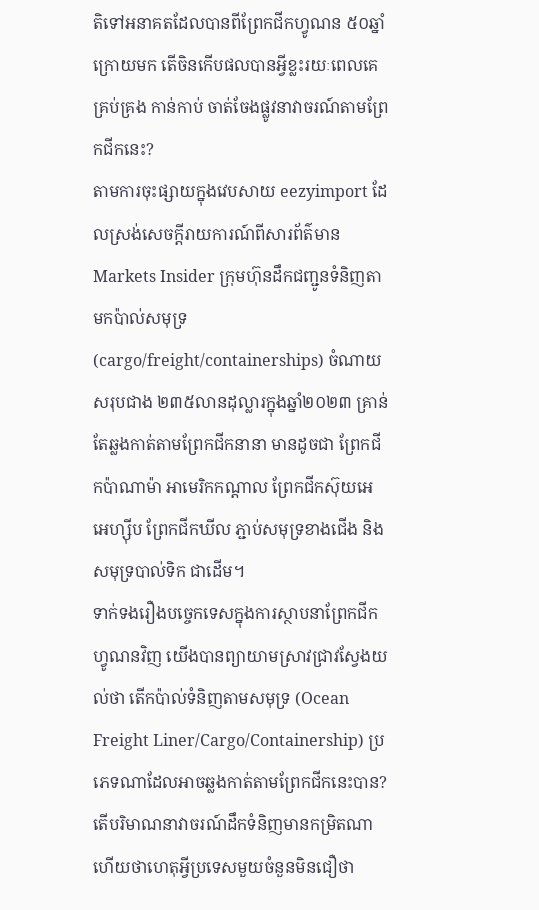តិទៅអនាគតដែលបានពីព្រែកជីកហ្វូណន ៥០ឆ្នាំក្រោយមក តើចិនកើបផលបានអ្វីខ្លះរយៈពេលគេគ្រប់គ្រង កាន់កាប់ ចាត់ចែងផ្លូវនាវាចរណ៍តាមព្រែកជីកនេះ?
តាមការចុះផ្សាយក្នុងវេបសាយ eezyimport ដែលស្រង់សេចក្តីរាយការណ៍ពីសារព័ត៌មាន Markets Insider ក្រុមហ៊ុនដឹកជញ្ជូនទំនិញតាមកប៉ាល់សមុទ្រ (cargo/freight/containerships) ចំណាយសរុបជាង ២៣៥លានដុល្លារក្នុងឆ្នាំ២០២៣ គ្រាន់តែឆ្លងកាត់តាមព្រែកជីកនានា មានដូចជា ព្រែកជីកប៉ាណាម៉ា អាមេរិកកណ្តាល ព្រែកជីកស៊ុយអេ អេហ្ស៊ីប ព្រែកជីកឃីល ភ្ជាប់សមុទ្រខាងជើង និងសមុទ្របាល់ទិក ជាដើម។
ទាក់ទងរឿងបច្ចេកទេសក្នុងការស្ថាបនាព្រែកជីកហ្វូណនវិញ យើងបានព្យាយាមស្រាវជ្រាវស្វែងយល់ថា តើកប៉ាល់ទំនិញតាមសមុទ្រ (Ocean Freight Liner/Cargo/Containership) ប្រភេទណាដែលអាចឆ្លងកាត់តាមព្រែកជីកនេះបាន? តើបរិមាណនាវាចរណ៍ដឹកទំនិញមានកម្រិតណា ហើយថាហេតុអ្វីប្រទេសមួយចំនួនមិនជឿថា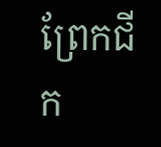ព្រែកជីក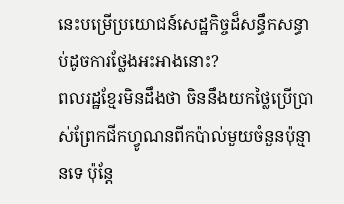នេះបម្រើប្រយោជន៍សេដ្ឋកិច្ចដ៏សន្ធឹកសន្ធាប់ដូចការថ្លែងអះអាងនោះ?
ពលរដ្ឋខ្មែរមិនដឹងថា ចិននឹងយកថ្លៃប្រើប្រាស់ព្រែកជីកហ្វូណនពីកប៉ាល់មួយចំនួនប៉ុន្មានទេ ប៉ុន្តែ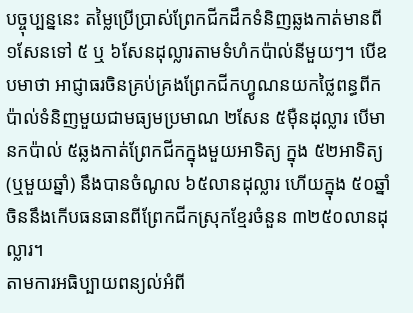បច្ចុប្បន្ននេះ តម្លៃប្រើប្រាស់ព្រែកជីកដឹកទំនិញឆ្លងកាត់មានពី ១សែនទៅ ៥ ឬ ៦សែនដុល្លារតាមទំហំកប៉ាល់នីមួយៗ។ បើឧបមាថា អាជ្ញាធរចិនគ្រប់គ្រងព្រែកជីកហ្វូណនយកថ្លៃពន្ធពីកប៉ាល់ទំនិញមួយជាមធ្យមប្រមាណ ២សែន ៥ម៉ឺនដុល្លារ បើមានកប៉ាល់ ៥ឆ្លងកាត់ព្រែកជីកក្នុងមួយអាទិត្យ ក្នុង ៥២អាទិត្យ (ឬមួយឆ្នាំ) នឹងបានចំណូល ៦៥លានដុល្លារ ហើយក្នុង ៥០ឆ្នាំ ចិននឹងកើបធនធានពីព្រែកជីកស្រុកខ្មែរចំនួន ៣២៥០លានដុល្លារ។
តាមការអធិប្បាយពន្យល់អំពី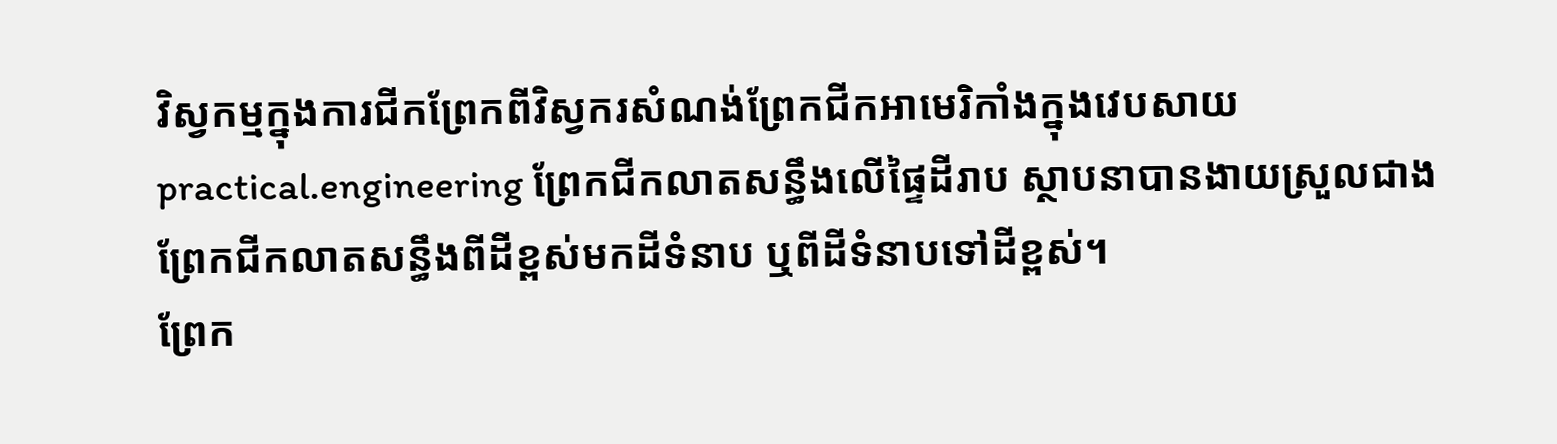វិស្វកម្មក្នុងការជីកព្រែកពីវិស្វករសំណង់ព្រែកជីកអាមេរិកាំងក្នុងវេបសាយ practical.engineering ព្រែកជីកលាតសន្ធឹងលើផ្ទៃដីរាប ស្ថាបនាបានងាយស្រួលជាងព្រែកជីកលាតសន្ធឹងពីដីខ្ពស់មកដីទំនាប ឬពីដីទំនាបទៅដីខ្ពស់។
ព្រែក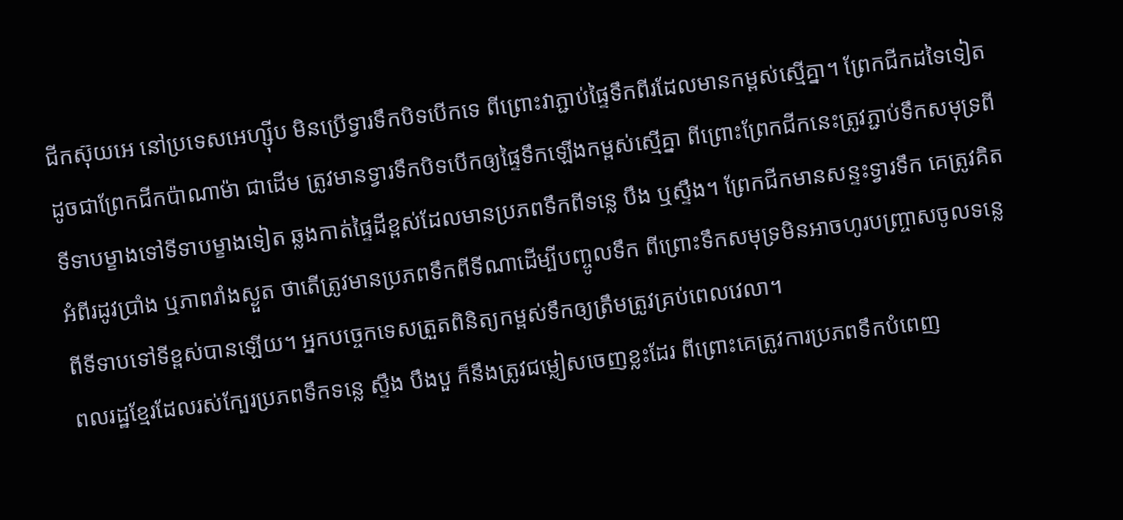ជីកស៊ុយអេ នៅប្រទេសអេហ្ស៊ីប មិនប្រើទ្វារទឹកបិទបើកទេ ពីព្រោះវាភ្ជាប់ផ្ទៃទឹកពីរដែលមានកម្ពស់ស្មើគ្នា។ ព្រែកជីកដទៃទៀត ដូចជាព្រែកជីកប៉ាណាម៉ា ជាដើម ត្រូវមានទ្វារទឹកបិទបើកឲ្យផ្ទៃទឹកឡើងកម្ពស់ស្មើគ្នា ពីព្រោះព្រែកជីកនេះត្រូវភ្ជាប់ទឹកសមុទ្រពីទីទាបម្ខាងទៅទីទាបម្ខាងទៀត ឆ្លងកាត់ផ្ទៃដីខ្ពស់ដែលមានប្រភពទឹកពីទន្លេ បឹង ឬស្ទឹង។ ព្រែកជីកមានសន្ទះទ្វារទឹក គេត្រូវគិតអំពីរដូវប្រាំង ឬភាពរាំងស្ងួត ថាតើត្រូវមានប្រភពទឹកពីទីណាដើម្បីបញ្ចូលទឹក ពីព្រោះទឹកសមុទ្រមិនអាចហូរបញ្ច្រាសចូលទន្លេ ពីទីទាបទៅទីខ្ពស់បានឡើយ។ អ្នកបច្ចេកទេសត្រួតពិនិត្យកម្ពស់ទឹកឲ្យត្រឹមត្រូវគ្រប់ពេលវេលា។
ពលរដ្ឋខ្មែរដែលរស់ក្បែរប្រភពទឹកទន្លេ ស្ទឹង បឹងបួ ក៏នឹងត្រូវជម្លៀសចេញខ្លះដែរ ពីព្រោះគេត្រូវការប្រភពទឹកបំពេញ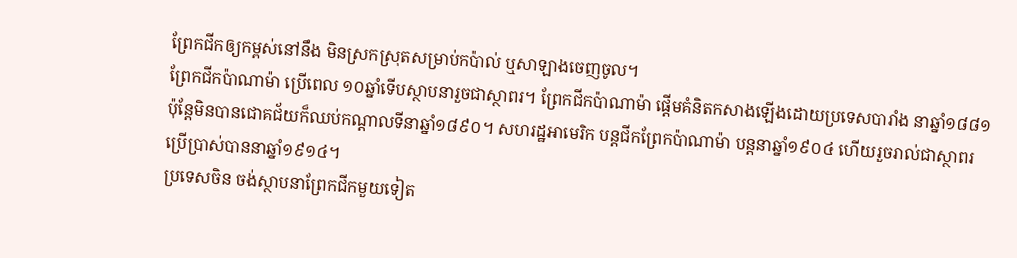ព្រែកជីកឲ្យកម្ពស់នៅនឹង មិនស្រកស្រុតសម្រាប់កប៉ាល់ ឬសាឡាងចេញចូល។
ព្រែកជីកប៉ាណាម៉ា ប្រើពេល ១០ឆ្នាំទើបស្ថាបនារួចជាស្ថាពរ។ ព្រែកជីកប៉ាណាម៉ា ផ្តើមគំនិតកសាងឡើងដោយប្រទេសបារាំង នាឆ្នាំ១៨៨១ ប៉ុន្តែមិនបានជោគជ័យក៏ឈប់កណ្តាលទីនាឆ្នាំ១៨៩០។ សហរដ្ឋអាមេរិក បន្តជីកព្រែកប៉ាណាម៉ា បន្តនាឆ្នាំ១៩០៤ ហើយរួចរាល់ជាស្ថាពរប្រើប្រាស់បាននាឆ្នាំ១៩១៤។
ប្រទេសចិន ចង់ស្ថាបនាព្រែកជីកមួយទៀត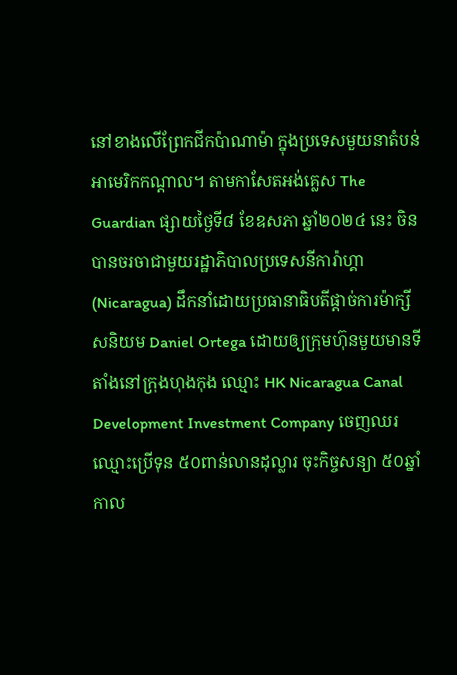នៅខាងលើព្រែកជីកប៉ាណាម៉ា ក្នុងប្រទេសមួយនាតំបន់អាមេរិកកណ្តាល។ តាមកាសែតអង់គ្លេស The Guardian ផ្សាយថ្ងៃទី៨ ខែឧសភា ឆ្នាំ២០២៤ នេះ ចិនបានចរចាជាមួយរដ្ឋាភិបាលប្រទេសនីការ៉ាហ្គា (Nicaragua) ដឹកនាំដោយប្រធានាធិបតីផ្ដាច់ការម៉ាក្សីសនិយម Daniel Ortega ដោយឲ្យក្រុមហ៊ុនមួយមានទីតាំងនៅក្រុងហុងកុង ឈ្មោះ HK Nicaragua Canal Development Investment Company ចេញឈរឈ្មោះប្រើទុន ៥០ពាន់លានដុល្លារ ចុះកិច្ចសន្យា ៥០ឆ្នាំកាល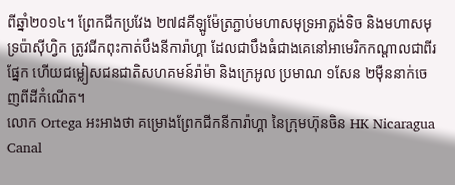ពីឆ្នាំ២០១៤។ ព្រែកជីកប្រវែង ២៧៨គីឡូម៉ែត្រភ្ជាប់មហាសមុទ្រអាត្លង់ទិច និងមហាសមុទ្រប៉ាស៊ីហ្វិក ត្រូវជីកពុះកាត់បឹងនីការ៉ាហ្គា ដែលជាបឹងធំជាងគេនៅអាមេរិកកណ្តាលជាពីរផ្នែក ហើយជម្លៀសជនជាតិសហគមន៍រ៉ាម៉ា និងក្រេអូល ប្រមាណ ១សែន ២ម៉ឺននាក់ចេញពីដីកំណើត។
លោក Ortega អះអាងថា គម្រោងព្រែកជីកនីការ៉ាហ្គា នៃក្រុមហ៊ុនចិន HK Nicaragua Canal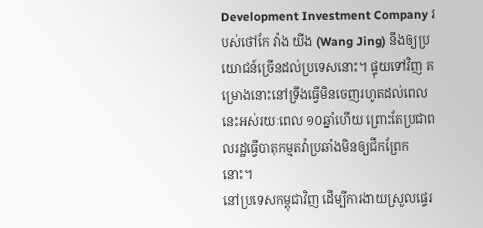Development Investment Company របស់ថៅកែ វ៉ាង យីង (Wang Jing) នឹងឲ្យប្រយោជន៍ច្រើនដល់ប្រទេសនោះ។ ផ្ទុយទៅវិញ គម្រោងនោះនៅទ្រឹងធ្វើមិនចេញរហូតដល់ពេលនេះអស់រយៈពេល ១០ឆ្នាំហើយ ព្រោះតែប្រជាពលរដ្ឋធ្វើបាតុកម្មតវ៉ាប្រឆាំងមិនឲ្យជីកព្រែកនោះ។
នៅប្រទេសកម្ពុជាវិញ ដើម្បីការងាយស្រួលផ្ទេរ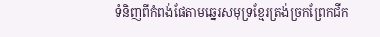ទំនិញពីកំពង់ផែតាមឆ្នេរសមុទ្រខ្មែរត្រង់ច្រកព្រែកជីក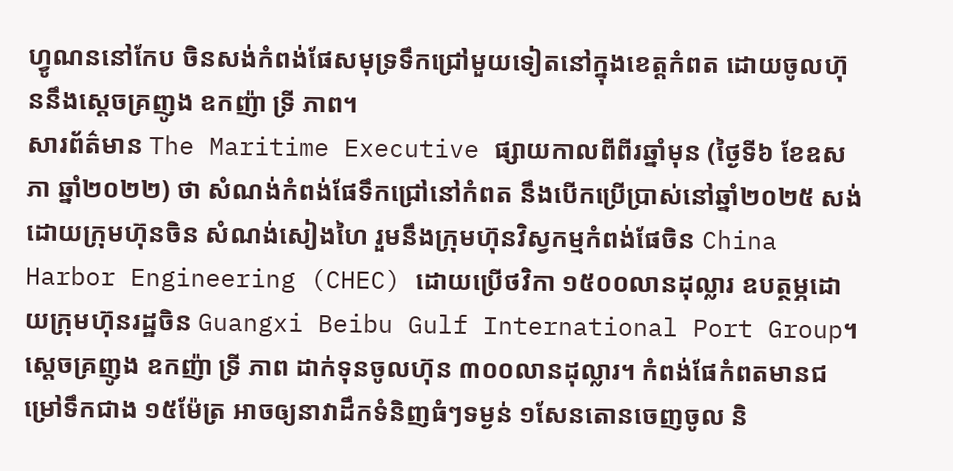ហ្វូណននៅកែប ចិនសង់កំពង់ផែសមុទ្រទឹកជ្រៅមួយទៀតនៅក្នុងខេត្តកំពត ដោយចូលហ៊ុននឹងស្តេចគ្រញូង ឧកញ៉ា ទ្រី ភាព។
សារព័ត៌មាន The Maritime Executive ផ្សាយកាលពីពីរឆ្នាំមុន (ថ្ងៃទី៦ ខែឧសភា ឆ្នាំ២០២២) ថា សំណង់កំពង់ផែទឹកជ្រៅនៅកំពត នឹងបើកប្រើប្រាស់នៅឆ្នាំ២០២៥ សង់ដោយក្រុមហ៊ុនចិន សំណង់សៀងហៃ រួមនឹងក្រុមហ៊ុនវិស្វកម្មកំពង់ផែចិន China Harbor Engineering (CHEC) ដោយប្រើថវិកា ១៥០០លានដុល្លារ ឧបត្ថម្ភដោយក្រុមហ៊ុនរដ្ឋចិន Guangxi Beibu Gulf International Port Group។ ស្តេចគ្រញូង ឧកញ៉ា ទ្រី ភាព ដាក់ទុនចូលហ៊ុន ៣០០លានដុល្លារ។ កំពង់ផែកំពតមានជម្រៅទឹកជាង ១៥ម៉ែត្រ អាចឲ្យនាវាដឹកទំនិញធំៗទម្ងន់ ១សែនតោនចេញចូល និ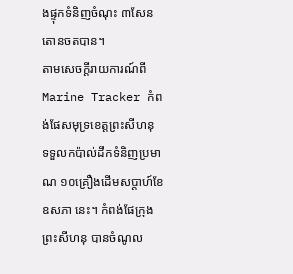ងផ្ទុកទំនិញចំណុះ ៣សែនតោនចតបាន។
តាមសេចក្តីរាយការណ៍ពី Marine Tracker កំពង់ផែសមុទ្រខេត្តព្រះសីហនុ ទទួលកប៉ាល់ដឹកទំនិញប្រមាណ ១០គ្រឿងដើមសប្តាហ៍ខែឧសភា នេះ។ កំពង់ផែក្រុងព្រះសីហនុ បានចំណូល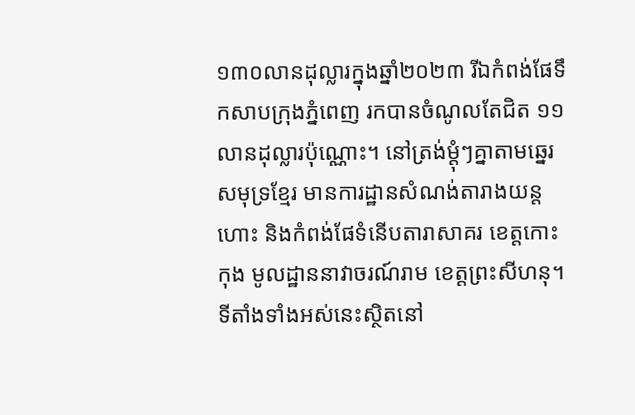១៣០លានដុល្លារក្នុងឆ្នាំ២០២៣ រីឯកំពង់ផែទឹកសាបក្រុងភ្នំពេញ រកបានចំណូលតែជិត ១១លានដុល្លារប៉ុណ្ណោះ។ នៅត្រង់ម្តុំៗគ្នាតាមឆ្នេរសមុទ្រខ្មែរ មានការដ្ឋានសំណង់តារាងយន្តហោះ និងកំពង់ផែទំនើបតារាសាគរ ខេត្តកោះកុង មូលដ្ឋាននាវាចរណ៍រាម ខេត្តព្រះសីហនុ។ ទីតាំងទាំងអស់នេះស្ថិតនៅ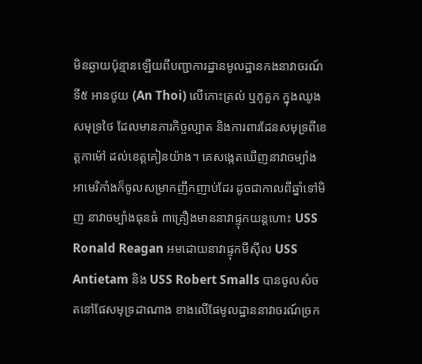មិនឆ្ងាយប៉ុន្មានឡើយពីបញ្ជាការដ្ឋានមូលដ្ឋានកងនាវាចរណ៍ទី៥ អានថូយ (An Thoi) លើកោះត្រល់ ឬភូគួក ក្នុងឈូងសមុទ្រថៃ ដែលមានភារកិច្ចល្បាត និងការពារដែនសមុទ្រពីខេត្តកាម៉ៅ ដល់ខេត្តគៀនយ៉ាង។ គេសង្កេតឃើញនាវាចម្បាំងអាមេរិកាំងក៏ចូលសម្រាកញឹកញាប់ដែរ ដូចជាកាលពីឆ្នាំទៅមិញ នាវាចម្បាំងធុនធំ ៣គ្រឿងមាននាវាផ្ទុកយន្តហោះ USS Ronald Reagan អមដោយនាវាផ្ទុកមីស៊ីល USS Antietam និង USS Robert Smalls បានចូលសំចតនៅផែសមុទ្រដាណាង ខាងលើផែមូលដ្ឋាននាវាចរណ៍ច្រក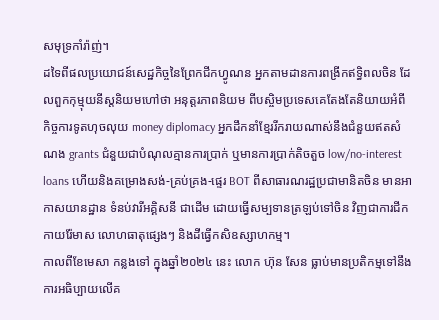សមុទ្រកាំរ៉ាញ់។
ដទៃពីផលប្រយោជន៍សេដ្ឋកិច្ចនៃព្រែកជីកហ្វូណន អ្នកតាមដានការពង្រីកឥទ្ធិពលចិន ដែលពួកកុម្មុយនីស្តនិយមហៅថា អនុត្តរភាពនិយម ពីបស្ចិមប្រទេសគេតែងតែនិយាយអំពីកិច្ចការទូតហុចលុយ money diplomacy អ្នកដឹកនាំខ្មែររីករាយណាស់នឹងជំនួយឥតសំណង grants ជំនួយជាបំណុលគ្មានការប្រាក់ ឬមានការប្រាក់តិចតួច low/no-interest loans ហើយនិងគម្រោងសង់-គ្រប់គ្រង-ផ្ទេរ BOT ពីសាធារណរដ្ឋប្រជាមានិតចិន មានអាកាសយានដ្ឋាន ទំនប់វារីអគ្គិសនី ជាដើម ដោយធ្វើសម្បទានត្រឡប់ទៅចិន វិញជាការជីកកាយរ៉ែមាស លោហធាតុផ្សេងៗ និងដីធ្វើកសិឧស្សាហកម្ម។
កាលពីខែមេសា កន្លងទៅ ក្នុងឆ្នាំ២០២៤ នេះ លោក ហ៊ុន សែន ធ្លាប់មានប្រតិកម្មទៅនឹងការអធិប្បាយលើគ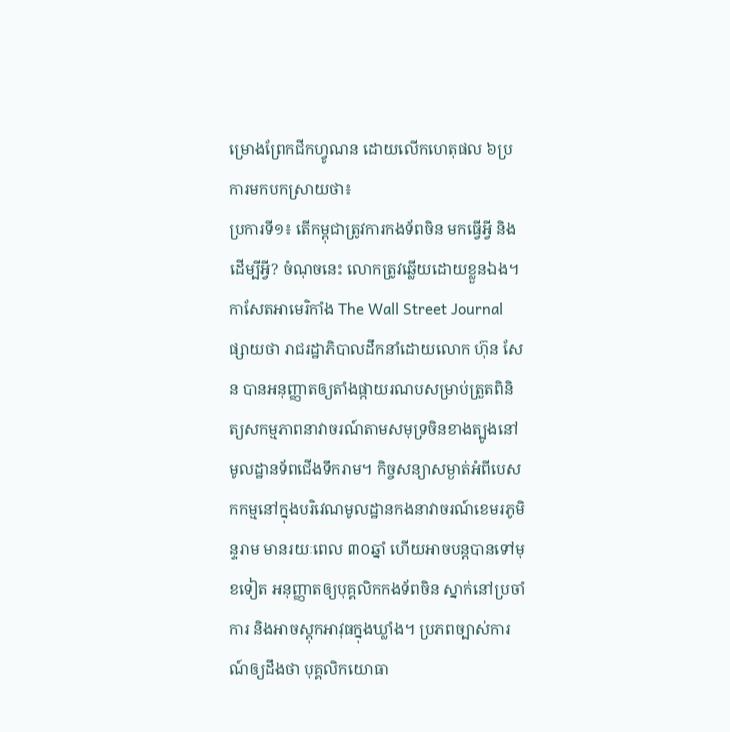ម្រោងព្រែកជីកហ្វូណន ដោយលើកហេតុផល ៦ប្រការមកបកស្រាយថា៖
ប្រការទី១៖ តើកម្ពុជាត្រូវការកងទ័ពចិន មកធ្វើអ្វី និងដើម្បីអ្វី? ចំណុចនេះ លោកត្រូវឆ្លើយដោយខ្លួនឯង។
កាសែតអាមេរិកាំង The Wall Street Journal ផ្សាយថា រាជរដ្ឋាភិបាលដឹកនាំដោយលោក ហ៊ុន សែន បានអនុញ្ញាតឲ្យតាំងផ្កាយរណបសម្រាប់ត្រួតពិនិត្យសកម្មភាពនាវាចរណ៍តាមសមុទ្រចិនខាងត្បូងនៅមូលដ្ឋានទ័ពជើងទឹករាម។ កិច្ចសន្យាសម្ងាត់អំពីបេសកកម្មនៅក្នុងបរិវេណមូលដ្ឋានកងនាវាចរណ៍ខេមរភូមិន្ទរាម មានរយៈពេល ៣០ឆ្នាំ ហើយអាចបន្តបានទៅមុខទៀត អនុញ្ញាតឲ្យបុគ្គលិកកងទ័ពចិន ស្នាក់នៅប្រចាំការ និងអាចស្តុកអាវុធក្នុងឃ្លាំង។ ប្រភពច្បាស់ការណ៍ឲ្យដឹងថា បុគ្គលិកយោធា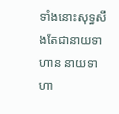ទាំងនោះសុទ្ធសឹងតែជានាយទាហាន នាយទាហា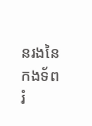នរងនៃកងទ័ពរំ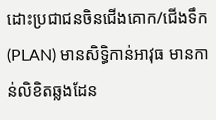ដោះប្រជាជនចិនជើងគោក/ជើងទឹក (PLAN) មានសិទ្ធិកាន់អាវុធ មានកាន់លិខិតឆ្លងដែន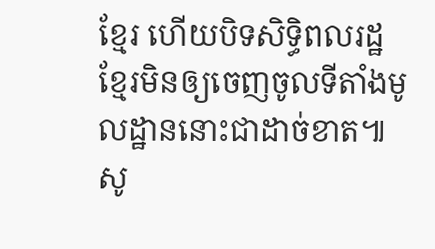ខ្មែរ ហើយបិទសិទ្ធិពលរដ្ឋខ្មែរមិនឲ្យចេញចូលទីតាំងមូលដ្ឋាននោះជាដាច់ខាត៕
សូ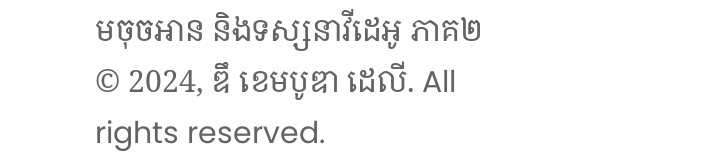មចុចអាន និងទស្សនាវីដេអូ ភាគ២
© 2024, ឌឹ ខេមបូឌា ដេលី. All rights reserved.